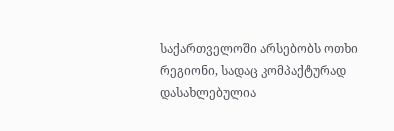საქართველოში არსებობს ოთხი რეგიონი, სადაც კომპაქტურად დასახლებულია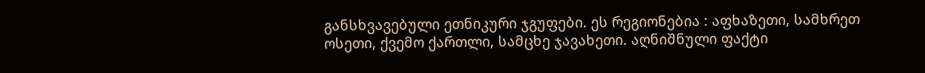განსხვავებული ეთნიკური ჯგუფები. ეს რეგიონებია : აფხაზეთი, სამხრეთ ოსეთი, ქვემო ქართლი, სამცხე ჯავახეთი. აღნიშნული ფაქტი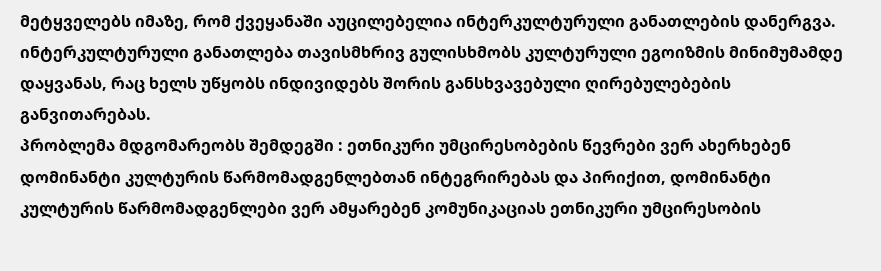მეტყველებს იმაზე, რომ ქვეყანაში აუცილებელია ინტერკულტურული განათლების დანერგვა. ინტერკულტურული განათლება თავისმხრივ გულისხმობს კულტურული ეგოიზმის მინიმუმამდე დაყვანას, რაც ხელს უწყობს ინდივიდებს შორის განსხვავებული ღირებულებების განვითარებას.
პრობლემა მდგომარეობს შემდეგში : ეთნიკური უმცირესობების წევრები ვერ ახერხებენ დომინანტი კულტურის წარმომადგენლებთან ინტეგრირებას და პირიქით, დომინანტი კულტურის წარმომადგენლები ვერ ამყარებენ კომუნიკაციას ეთნიკური უმცირესობის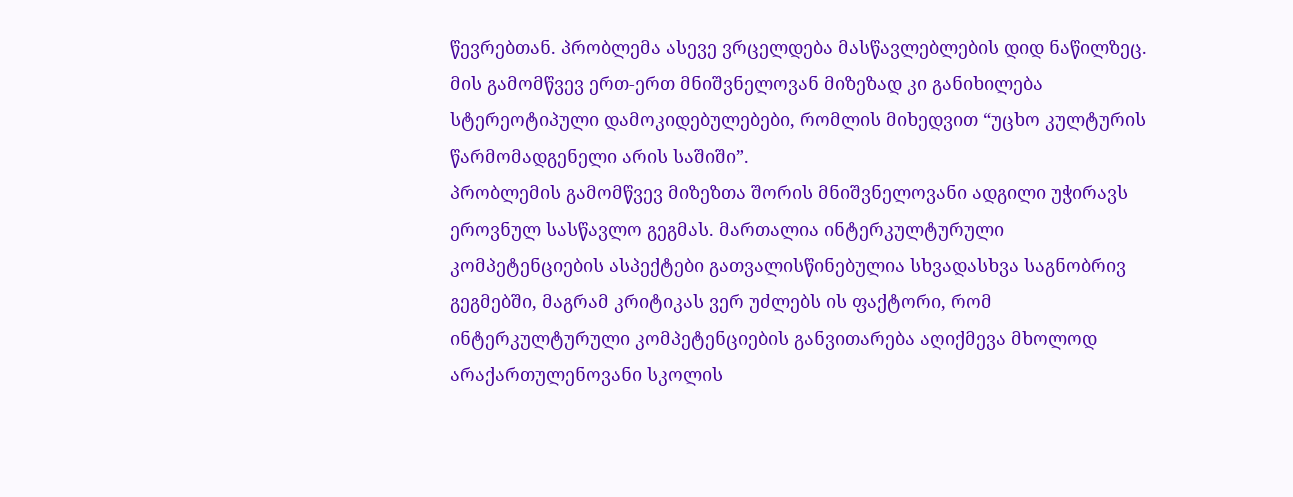წევრებთან. პრობლემა ასევე ვრცელდება მასწავლებლების დიდ ნაწილზეც. მის გამომწვევ ერთ-ერთ მნიშვნელოვან მიზეზად კი განიხილება სტერეოტიპული დამოკიდებულებები, რომლის მიხედვით “უცხო კულტურის წარმომადგენელი არის საშიში”.
პრობლემის გამომწვევ მიზეზთა შორის მნიშვნელოვანი ადგილი უჭირავს ეროვნულ სასწავლო გეგმას. მართალია ინტერკულტურული კომპეტენციების ასპექტები გათვალისწინებულია სხვადასხვა საგნობრივ გეგმებში, მაგრამ კრიტიკას ვერ უძლებს ის ფაქტორი, რომ ინტერკულტურული კომპეტენციების განვითარება აღიქმევა მხოლოდ არაქართულენოვანი სკოლის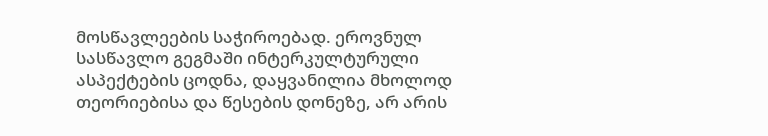მოსწავლეების საჭიროებად. ეროვნულ სასწავლო გეგმაში ინტერკულტურული ასპექტების ცოდნა, დაყვანილია მხოლოდ თეორიებისა და წესების დონეზე, არ არის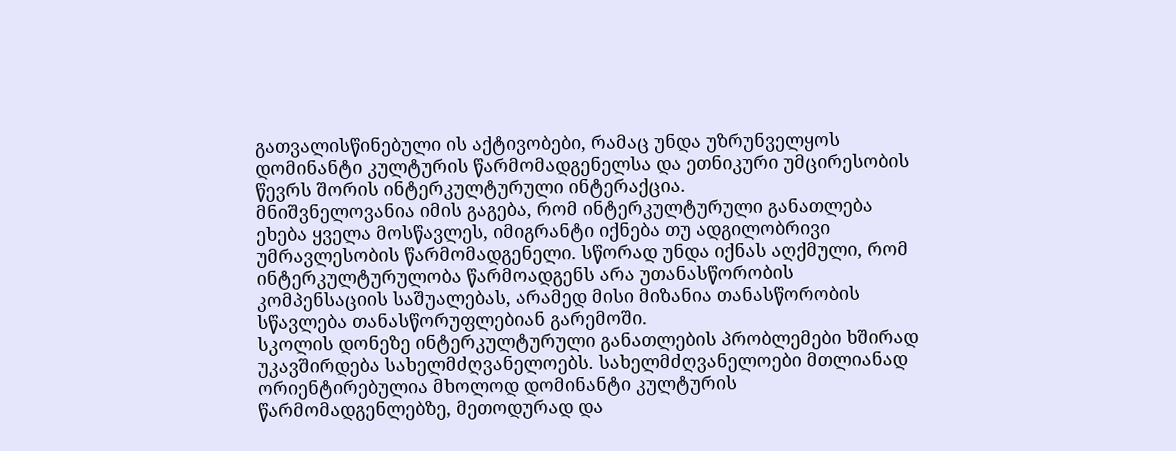გათვალისწინებული ის აქტივობები, რამაც უნდა უზრუნველყოს დომინანტი კულტურის წარმომადგენელსა და ეთნიკური უმცირესობის წევრს შორის ინტერკულტურული ინტერაქცია.
მნიშვნელოვანია იმის გაგება, რომ ინტერკულტურული განათლება ეხება ყველა მოსწავლეს, იმიგრანტი იქნება თუ ადგილობრივი უმრავლესობის წარმომადგენელი. სწორად უნდა იქნას აღქმული, რომ ინტერკულტურულობა წარმოადგენს არა უთანასწორობის კომპენსაციის საშუალებას, არამედ მისი მიზანია თანასწორობის სწავლება თანასწორუფლებიან გარემოში.
სკოლის დონეზე ინტერკულტურული განათლების პრობლემები ხშირად უკავშირდება სახელმძღვანელოებს. სახელმძღვანელოები მთლიანად ორიენტირებულია მხოლოდ დომინანტი კულტურის წარმომადგენლებზე, მეთოდურად და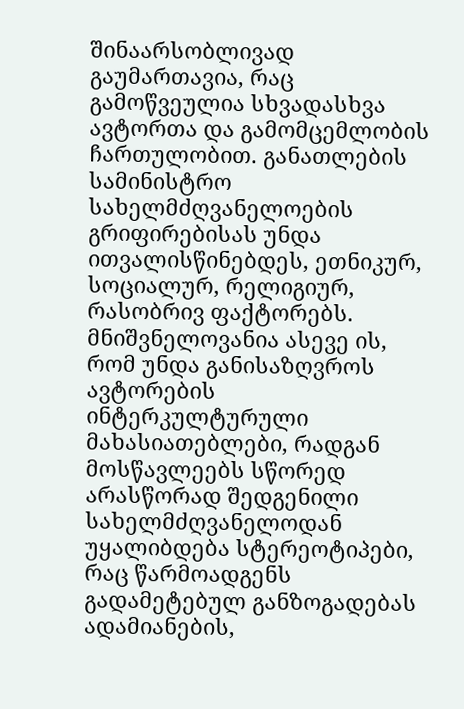შინაარსობლივად გაუმართავია, რაც გამოწვეულია სხვადასხვა ავტორთა და გამომცემლობის ჩართულობით. განათლების სამინისტრო სახელმძღვანელოების გრიფირებისას უნდა ითვალისწინებდეს, ეთნიკურ, სოციალურ, რელიგიურ, რასობრივ ფაქტორებს. მნიშვნელოვანია ასევე ის, რომ უნდა განისაზღვროს ავტორების ინტერკულტურული მახასიათებლები, რადგან მოსწავლეებს სწორედ არასწორად შედგენილი სახელმძღვანელოდან უყალიბდება სტერეოტიპები, რაც წარმოადგენს გადამეტებულ განზოგადებას ადამიანების,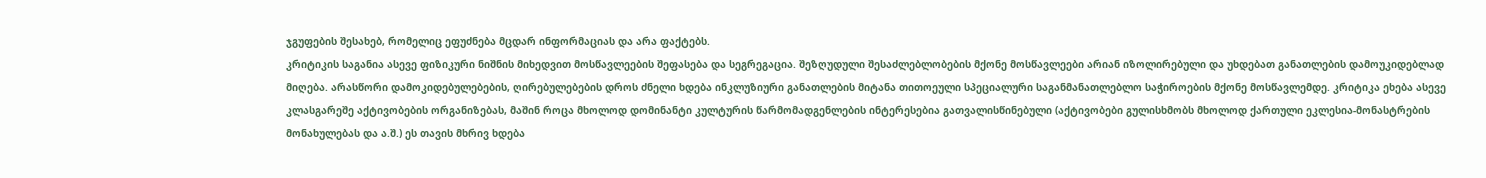ჯგუფების შესახებ, რომელიც ეფუძნება მცდარ ინფორმაციას და არა ფაქტებს.
კრიტიკის საგანია ასევე ფიზიკური ნიშნის მიხედვით მოსწავლეების შეფასება და სეგრეგაცია. შეზღუდული შესაძლებლობების მქონე მოსწავლეები არიან იზოლირებული და უხდებათ განათლების დამოუკიდებლად მიღება. არასწორი დამოკიდებულებების, ღირებულებების დროს ძნელი ხდება ინკლუზიური განათლების მიტანა თითოეული სპეციალური საგანმანათლებლო საჭიროების მქონე მოსწავლემდე. კრიტიკა ეხება ასევე კლასგარეშე აქტივობების ორგანიზებას, მაშინ როცა მხოლოდ დომინანტი კულტურის წარმომადგენლების ინტერესებია გათვალისწინებული (აქტივობები გულისხმობს მხოლოდ ქართული ეკლესია-მონასტრების მონახულებას და ა.შ.) ეს თავის მხრივ ხდება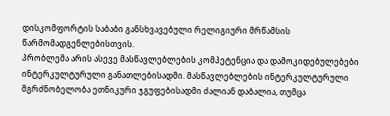დისკომფორტის საბაბი განსხვავებული რელიგიური მრწამსის წარმომადგენლებისთვის.
პრობლემა არის ასევე მასწავლებლების კომპეტენცია და დამოკიდებულებები ინტერკულტურული განათლებისადმი. მასწავლებლების ინტერკულტურული მგრძნობელობა ეთნიკური ჯგუფებისადმი ძალიან დაბალია, თუმცა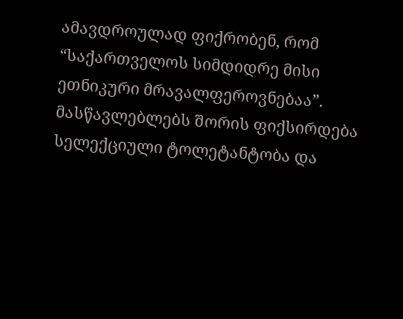ამავდროულად ფიქრობენ, რომ “საქართველოს სიმდიდრე მისი ეთნიკური მრავალფეროვნებაა”. მასწავლებლებს შორის ფიქსირდება სელექციული ტოლეტანტობა და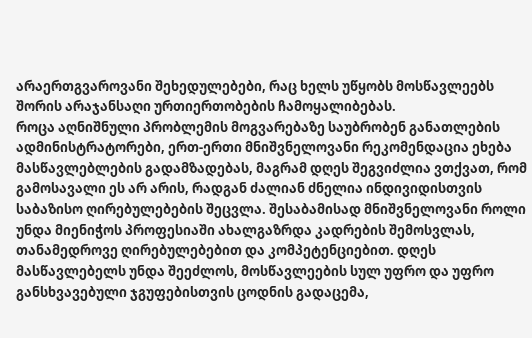არაერთგვაროვანი შეხედულებები, რაც ხელს უწყობს მოსწავლეებს შორის არაჯანსაღი ურთიერთობების ჩამოყალიბებას.
როცა აღნიშნული პრობლემის მოგვარებაზე საუბრობენ განათლების ადმინისტრატორები, ერთ-ერთი მნიშვნელოვანი რეკომენდაცია ეხება მასწავლებლების გადამზადებას, მაგრამ დღეს შეგვიძლია ვთქვათ, რომ გამოსავალი ეს არ არის, რადგან ძალიან ძნელია ინდივიდისთვის საბაზისო ღირებულებების შეცვლა. შესაბამისად მნიშვნელოვანი როლი უნდა მიენიჭოს პროფესიაში ახალგაზრდა კადრების შემოსვლას, თანამედროვე ღირებულებებით და კომპეტენციებით. დღეს მასწავლებელს უნდა შეეძლოს, მოსწავლეების სულ უფრო და უფრო განსხვავებული ჯგუფებისთვის ცოდნის გადაცემა,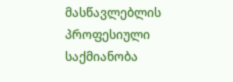მასწავლებლის პროფესიული საქმიანობა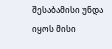შესაბამისი უნდა იყოს მისი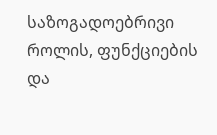საზოგადოებრივი როლის, ფუნქციების და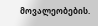მოვალეობების.